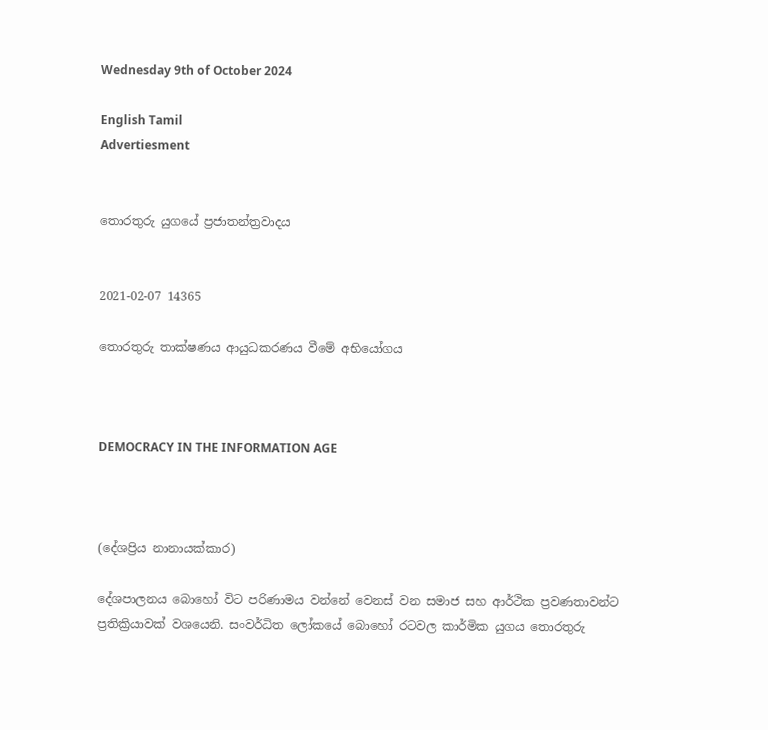Wednesday 9th of October 2024

English Tamil
Advertiesment


තොරතුරු යුගයේ ප්‍රජාතන්ත්‍රවාදය


2021-02-07 14365

තොරතුරු තාක්ෂණය ආයුධකරණය වීමේ අභියෝගය



DEMOCRACY IN THE INFORMATION AGE



(දේශප්‍රිය නානායක්කාර)

දේශපාලනය බොහෝ විට පරිණාමය වන්නේ වෙනස් වන සමාජ සහ ආර්ථික ප්‍රවණතාවන්ට ප්‍රතික්‍රියාවක් වශයෙනි. සංවර්ධිත ලෝකයේ බොහෝ රටවල කාර්මික යුගය තොරතුරු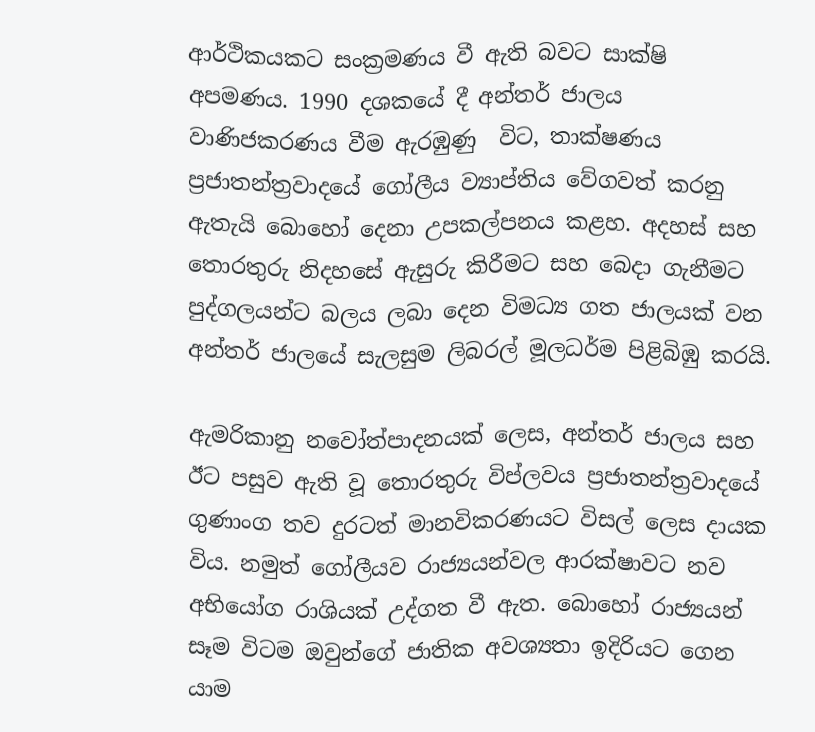ආර්ථිකයකට සංක්‍රමණය වී ඇති බවට සාක්ෂි අපමණය. 1990 දශකයේ දී අන්තර් ජාලය වාණිජකරණය වීම ඇරඹුණු  විට, තාක්ෂණය ප්‍රජාතන්ත්‍රවාදයේ ගෝලීය ව්‍යාප්තිය වේගවත් කරනු ඇතැයි බොහෝ දෙනා උපකල්පනය කළහ. අදහස් සහ තොරතුරු නිදහසේ ඇසුරු කිරීමට සහ බෙදා ගැනීමට පුද්ගලයන්ට බලය ලබා දෙන විමධ්‍ය ගත ජාලයක් වන අන්තර් ජාලයේ සැලසුම ලිබරල් මූලධර්ම පිළිබිඹු කරයි.

ඇමරිකානු නවෝත්පාදනයක් ලෙස, අන්තර් ජාලය සහ ඊට පසුව ඇති වූ තොරතුරු විප්ලවය ප්‍රජාතන්ත්‍රවාදයේ ගුණාංග තව දුරටත් මානවිකරණයට විසල් ලෙස දායක විය. නමුත් ගෝලීයව රාජ්‍යයන්වල ආරක්ෂාවට නව අභියෝග රාශියක් උද්ගත වී ඇත. බොහෝ රාජ්‍යයන් සෑම විටම ඔවුන්ගේ ජාතික අවශ්‍යතා ඉදිරියට ගෙන යාම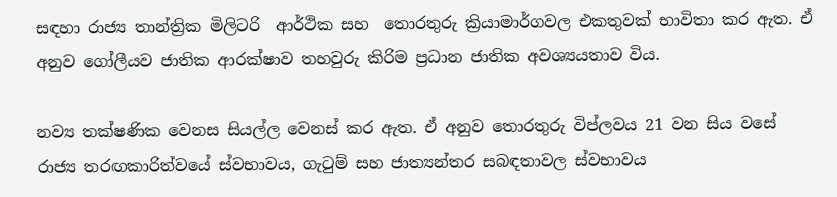සඳහා රාජ්‍ය තාන්ත්‍රික මිලිටරි  ආර්ථික සහ  තොරතුරු ක්‍රියාමාර්ගවල එකතුවක් භාවිතා කර ඇත. ඒ අනුව ගෝලීයව ජාතික ආරක්ෂාව තහවුරු කිරිම ප්‍රධාන ජාතික අවශ්‍යයතාව විය.

නව්‍ය තක්ෂණික වෙනස සියල්ල වෙනස් කර ඇත. ඒ අනුව තොරතුරු විප්ලවය 21 වන සිය වසේ රාජ්‍ය තරඟකාරිත්වයේ ස්වභාවය, ගැටුම් සහ ජාත්‍යන්තර සබඳතාවල ස්වභාවය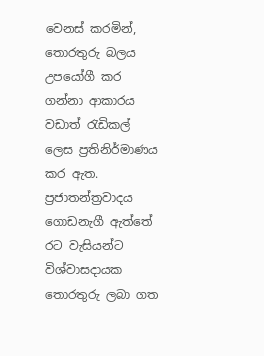වෙනස් කරමින්, තොරතුරු බලය උපයෝගී කර ගන්නා ආකාරය වඩාත් රැඩිකල් ලෙස ප්‍රතිනිර්මාණය කර ඇත. ප්‍රජාතන්ත්‍රවාදය ගොඩනැගී ඇත්තේ රට වැසියන්ට විශ්වාසදායක තොරතුරු ලබා ගත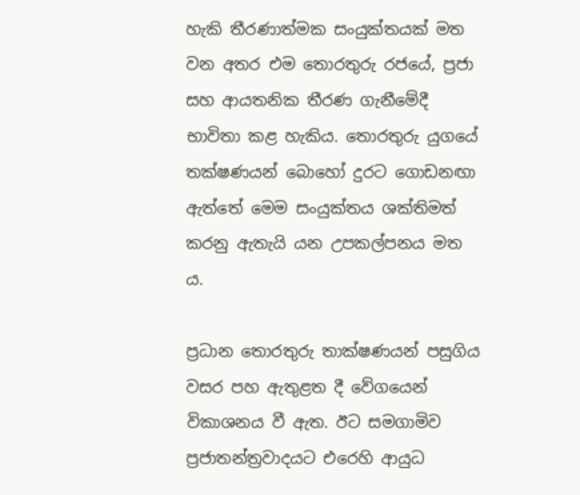හැකි තීරණාත්මක සංයුක්තයක් මත වන අතර එම තොරතුරු රජයේ, ප්‍රජා සහ ආයතනික තීරණ ගැනීමේදී භාවිතා කළ හැකිය. තොරතුරු යුගයේ තක්ෂණයන් බොහෝ දුරට ගොඩනඟා ඇත්තේ මෙම සංයුක්තය ශක්තිමත් කරනු ඇතැයි යන උපකල්පනය මත ය.

ප්‍රධාන තොරතුරු තාක්ෂණයන් පසුගිය වසර පහ ඇතුළත දී වේගයෙන් විකාශනය වී ඇත. ඊට සමගාමිව ප්‍රජාතන්ත්‍රවාදයට එරෙහි ආයුධ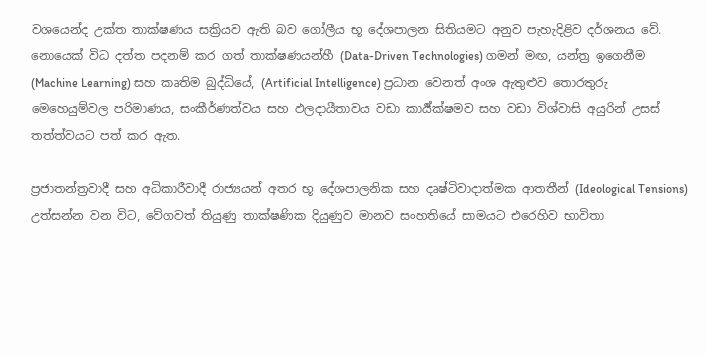වශයෙන්ද උක්ත තාක්ෂණය සක්‍රියව ඇති බව ගෝලීය භූ දේශපාලන සිතියමට අනුව පැහැදිළිව දර්ශනය වේ. නොයෙක් විධ දත්ත පදනම් කර ගත් තාක්ෂණයන්හී (Data-Driven Technologies) ගමන් මඟ, යන්ත්‍ර ඉගෙනීම (Machine Learning) සහ කෘතිම බුද්ධියේ, (Artificial Intelligence) ප්‍රධාන වෙනත් අංශ ඇතුළුව තොරතුරු මෙහෙයුම්වල පරිමාණය, සංකීර්ණත්වය සහ ඵලදායීතාවය වඩා කාර්‍ය්ක්ෂමව සහ වඩා විශ්වාසි අයුරින් උසස් තත්ත්වයට පත් කර ඇත.

ප්‍රජාතන්ත්‍රවාදී සහ අධිකාරීවාදී රාජ්‍යයන් අතර භූ දේශපාලනික සහ දෘෂ්ටිවාදාත්මක ආතතීන් (Ideological Tensions) උත්සන්න වන විට, වේගවත් තියුණු තාක්ෂණික දියුණුව මානව සංහතියේ සාමයට එරෙහිව භාවිතා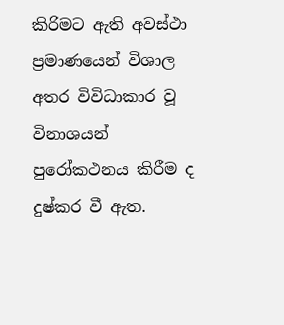කිරිමට ඇති අවස්ථා ප්‍රමාණයෙන් විශාල අතර විවිධාකාර වූ විනාශයන් පුරෝකථනය කිරීම ද දුෂ්කර වී ඇත.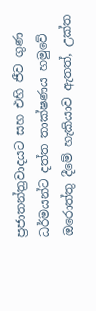ප්‍රජාතන්‍ත්‍රවාදයට සහ එහි ජීව ගුණ ධර්මයන්ට දත්ත තාක්ෂණය හමුවේ ඔරොත්තු දීමේ හැකියාව ඇතත්, උක්ත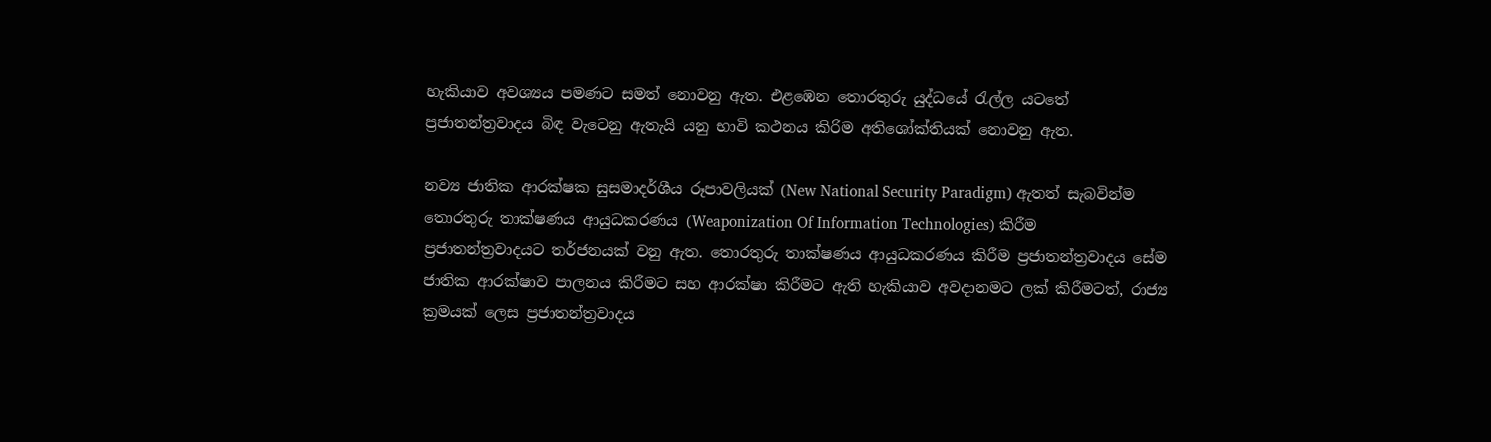හැකියාව අවශ්‍යය පමණට සමත් නොවනු ඇත. එළඹෙන තොරතුරු යුද්ධයේ රැල්ල යටතේ ප්‍රජාතන්ත්‍රවාදය බිඳ වැටෙනු ඇතැයි යනු භාවි කථනය කිරිම අතිශෝක්තියක් නොවනු ඇත.

නව්‍ය ජාතික ආරක්ෂක සුසමාදර්ශීය රූපාවලියක් (New National Security Paradigm) ඇතත් සැබවින්ම තොරතුරු තාක්ෂණය ආයුධකරණය (Weaponization Of Information Technologies) කිරීම ප්‍රජාතන්ත්‍රවාදයට තර්ජනයක් වනු ඇත. තොරතුරු තාක්ෂණය ආයුධකරණය කිරීම ප්‍රජාතන්ත්‍රවාදය සේම ජාතික ආරක්ෂාව පාලනය කිරීමට සහ ආරක්ෂා කිරීමට ඇති හැකියාව අවදානමට ලක් කිරීමටත්, රාජ්‍ය ක්‍රමයක් ලෙස ප්‍රජාතන්ත්‍රවාදය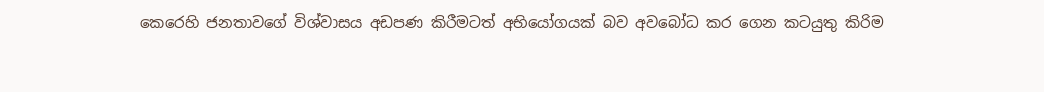කෙරෙහි ජනතාවගේ විශ්වාසය අඩපණ කිරීමටත් අභියෝගයක් බව අවබෝධ කර ගෙන කටයුතු කිරිම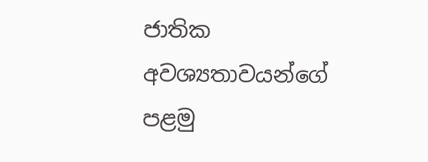ජාතික අවශ්‍යතාවයන්ගේ  පළමු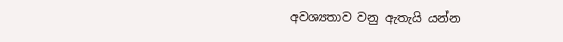අවශ්‍යතාව වනු ඇතැයි යන්න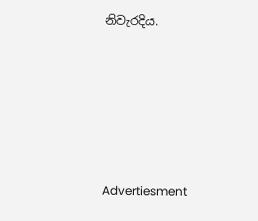නිවැරදිය.






Advertiesment